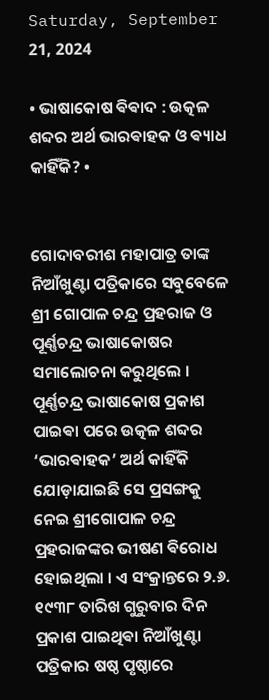Saturday, September 21, 2024

• ଭାଷାକୋଷ ଵିଵାଦ : ଉତ୍କଳ ଶବ୍ଦର ଅର୍ଥ ଭାରଵାହକ ଓ ଵ୍ୟାଧ କାହିଁକି? •


ଗୋଦାବରୀଶ ମହାପାତ୍ର ତାଙ୍କ ନିଆଁଖୁଣ୍ଟା ପତ୍ରିକାରେ ସବୁବେଳେ ଶ୍ରୀ ଗୋପାଳ ଚନ୍ଦ୍ର ପ୍ରହରାଜ ଓ ପୂର୍ଣ୍ଣଚନ୍ଦ୍ର ଭାଷାକୋଷର ସମାଲୋଚନା କରୁଥିଲେ । ପୂର୍ଣ୍ଣଚନ୍ଦ୍ର ଭାଷାକୋଷ ପ୍ରକାଶ ପାଇଵା ପରେ ଉତ୍କଳ ଶବ୍ଦର ‘ଭାରଵାହକ’ ଅର୍ଥ କାହିଁକି ଯୋଡ଼ାଯାଇଛି ସେ ପ୍ରସଙ୍ଗକୁ ନେଇ ଶ୍ରୀଗୋପାଳ ଚନ୍ଦ୍ର ପ୍ରହରାଜଙ୍କର ଭୀଷଣ ଵିରୋଧ ହୋଇଥିଲା । ଏ ସଂକ୍ରାନ୍ତରେ ୨.୬. ୧୯୩୮ ତାରିଖ ଗୁରୁବାର ଦିନ ପ୍ରକାଶ ପାଇଥିଵା ନିଆଁଖୁଣ୍ଟା ପତ୍ରିକାର ଷଷ୍ଠ ପୃଷ୍ଠାରେ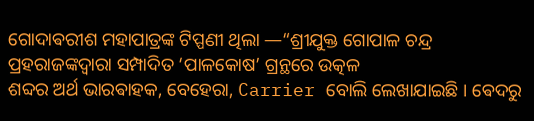ଗୋଦାଵରୀଶ ମହାପାତ୍ରଙ୍କ ଟିପ୍ପଣୀ ଥିଲା —“ଶ୍ରୀଯୁକ୍ତ ଗୋପାଳ ଚନ୍ଦ୍ର ପ୍ରହରାଜଙ୍କଦ୍ବାରା ସମ୍ପାଦିତ ‘ପାଳକୋଷ’ ଗ୍ରନ୍ଥରେ ଉତ୍କଳ
ଶବ୍ଦର ଅର୍ଥ ଭାରଵାହକ, ବେହେରା, Carrier ବୋଲି ଲେଖାଯାଇଛି । ଵେଦରୁ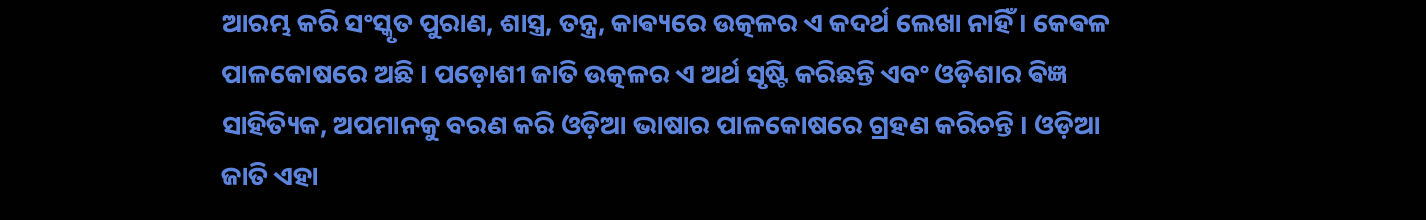ଆରମ୍ଭ କରି ସଂସ୍କୃତ ପୁରାଣ, ଶାସ୍ତ୍ର, ତନ୍ତ୍ର, କାଵ୍ୟରେ ଉତ୍କଳର ଏ କଦର୍ଥ ଲେଖା ନାହିଁ । କେଵଳ ପାଳକୋଷରେ ଅଛି । ପଡ଼ୋଶୀ ଜାତି ଉତ୍କଳର ଏ ଅର୍ଥ ସୃଷ୍ଟି କରିଛନ୍ତି ଏବଂ ଓଡ଼ିଶାର ଵିଜ୍ଞ ସାହିତ୍ୟିକ, ଅପମାନକୁ ବରଣ କରି ଓଡ଼ିଆ ଭାଷାର ପାଳକୋଷରେ ଗ୍ରହଣ କରିଚନ୍ତି । ଓଡ଼ିଆ ଜାତି ଏହା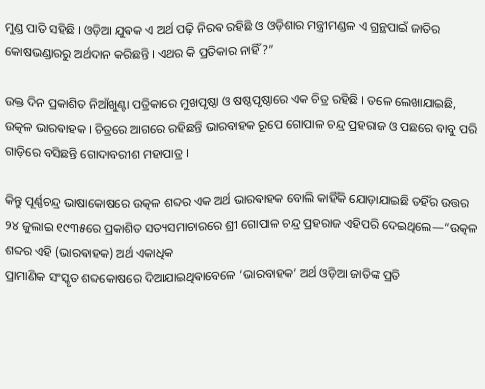ମୁଣ୍ଡ ପାତି ସହିଛି । ଓଡ଼ିଆ ଯୁଵକ ଏ ଅର୍ଥ ପଢ଼ି ନିରଵ ରହିଛି ଓ ଓଡ଼ିଶାର ମନ୍ତ୍ରୀମଣ୍ଡଳ ଏ ଗ୍ରନ୍ଥପାଇଁ ଜାତିର କୋଷଭଣ୍ଡାରରୁ ଅର୍ଥଦାନ କରିଛନ୍ତି । ଏଥର କି ପ୍ରତିକାର ନାହିଁ ?”

ଉକ୍ତ ଦିନ ପ୍ରକାଶିତ ନିଆଁଖୁଣ୍ଟା ପତ୍ରିକାରେ ମୁଖପୃଷ୍ଠା ଓ ଷଷ୍ଠପୃଷ୍ଠାରେ ଏକ ଚିତ୍ର ରହିଛି । ତଳେ ଲେଖାଯାଇଛି, ଉତ୍କଳ ଭାରଵାହକ । ଚିତ୍ରରେ ଆଗରେ ରହିଛନ୍ତି ଭାରବାହକ ରୂପେ ଗୋପାଳ ଚନ୍ଦ୍ର ପ୍ରହରାଜ ଓ ପଛରେ ବାବୁ ପରି ଗାଡ଼ିରେ ବସିଛନ୍ତି ଗୋଦାବରୀଶ ମହାପାତ୍ର ।

କିନ୍ତୁ ପୂର୍ଣ୍ଣଚନ୍ଦ୍ର ଭାଷାକୋଷରେ ଉତ୍କଳ ଶବ୍ଦର ଏକ ଅର୍ଥ ଭାରଵାହକ ବୋଲି କାହିଁକି ଯୋଡ଼ାଯାଇଛି ତହିଁର ଉତ୍ତର ୨୪ ଜୁଲାଇ ୧୯୩୫ରେ ପ୍ରକାଶିତ ସତ୍ୟସମାଚାରରେ ଶ୍ରୀ ଗୋପାଳ ଚନ୍ଦ୍ର ପ୍ରହରାଜ ଏହିପରି ଦେଇଥିଲେ—“ଉତ୍କଳ ଶବ୍ଦର ଏହି (ଭାରଵାହକ) ଅର୍ଥ ଏକାଧିକ
ପ୍ରାମାଣିକ ସଂସ୍କୃତ ଶବ୍ଦକୋଷରେ ଦିଆଯାଇଥିଵାବେଳେ ‘ଭାରବାହକ’ ଅର୍ଥ ଓଡ଼ିଆ ଜାତିଙ୍କ ପ୍ରତି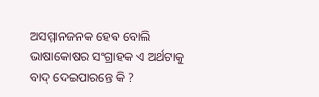ଅସମ୍ମାନଜନକ ହେଵ ବୋଲି ଭାଷାକୋଷର ସଂଗ୍ରାହକ ଏ ଅର୍ଥଟାକୁ ବାଦ୍ ଦେଇପାରନ୍ତେ କି ?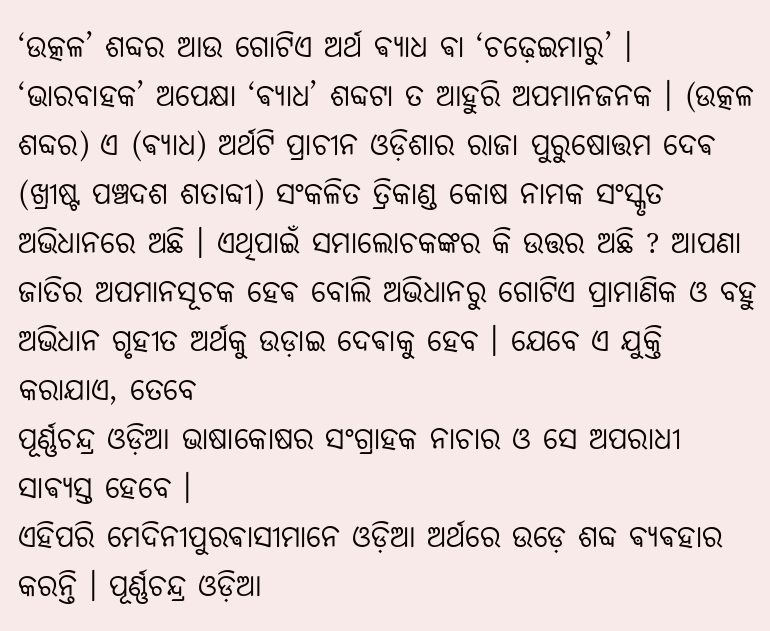‘ଉତ୍କଳ’ ଶବ୍ଦର ଆଉ ଗୋଟିଏ ଅର୍ଥ ଵ୍ୟାଧ ଵା ‘ଚଢ଼େଇମାରୁ’ । ‘ଭାରବାହକ’ ଅପେକ୍ଷା ‘ଵ୍ୟାଧ’ ଶବ୍ଦଟା ତ ଆହୁରି ଅପମାନଜନକ । (ଉତ୍କଳ ଶବ୍ଦର) ଏ (ଵ୍ୟାଧ) ଅର୍ଥଟି ପ୍ରାଚୀନ ଓଡ଼ିଶାର ରାଜା ପୁରୁଷୋତ୍ତମ ଦେଵ (ଖ୍ରୀଷ୍ଟ ପଞ୍ଚଦଶ ଶତାବ୍ଦୀ) ସଂକଳିତ ତ୍ରିକାଣ୍ଡ କୋଷ ନାମକ ସଂସ୍କୃତ ଅଭିଧାନରେ ଅଛି । ଏଥିପାଇଁ ସମାଲୋଚକଙ୍କର କି ଉତ୍ତର ଅଛି ? ଆପଣା ଜାତିର ଅପମାନସୂଚକ ହେଵ ବୋଲି ଅଭିଧାନରୁ ଗୋଟିଏ ପ୍ରାମାଣିକ ଓ ବହୁ ଅଭିଧାନ ଗୃହୀତ ଅର୍ଥକୁ ଉଡ଼ାଇ ଦେଵାକୁ ହେବ । ଯେବେ ଏ ଯୁକ୍ତି କରାଯାଏ, ତେବେ
ପୂର୍ଣ୍ଣଚନ୍ଦ୍ର ଓଡ଼ିଆ ଭାଷାକୋଷର ସଂଗ୍ରାହକ ନାଚାର ଓ ସେ ଅପରାଧୀ ସାଵ୍ୟସ୍ତ ହେବେ ।
ଏହିପରି ମେଦିନୀପୁରଵାସୀମାନେ ଓଡ଼ିଆ ଅର୍ଥରେ ଉଡ଼େ ଶବ୍ଦ ଵ୍ୟଵହାର କରନ୍ତି । ପୂର୍ଣ୍ଣଚନ୍ଦ୍ର ଓଡ଼ିଆ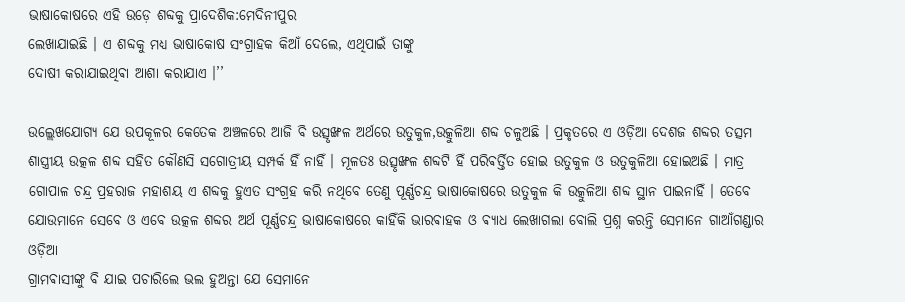ଭାଷାକୋଷରେ ଏହି ଉଡ଼େ ଶବ୍ଦକୁ ପ୍ରାଦେଶିକ:ମେଦିନୀପୁର
ଲେଖାଯାଇଛି । ଏ ଶବ୍ଦକୁ ମଧ୍ଯ ଭାଷାକୋଷ ସଂଗ୍ରାହକ କିଆଁ ଦେଲେ, ଏଥିପାଇଁ ତାଙ୍କୁ
ଦୋଷୀ କରାଯାଇଥିଵା ଆଶା କରାଯାଏ ।’’

ଉଲ୍ଲେଖଯୋଗ୍ୟ ଯେ ଉପକୂଳର କେତେକ ଅଞ୍ଚଳରେ ଆଜି ବି ଉତ୍ସୃଙ୍ଖଳ ଅର୍ଥରେ ଉତୁକୁଳ,ଉତ୍କୁଳିଆ ଶବ୍ଦ ଚଳୁଅଛି । ପ୍ରକୃତରେ ଏ ଓଡ଼ିଆ ଦେଶଜ ଶବ୍ଦର ତତ୍ସମ ଶାସ୍ତ୍ରୀୟ ଉତ୍କଳ ଶବ୍ଦ ସହିତ କୌଣସି ସଗୋତ୍ରୀୟ ସମ୍ପର୍କ ହିଁ ନାହିଁ । ମୂଳତଃ ଉତ୍ସୃଙ୍ଖଳ ଶବ୍ଦଟି ହିଁ ପରିଵର୍ତ୍ତିତ ହୋଇ ଉତୁକୁଳ ଓ ଉତୁକୁଳିଆ ହୋଇଅଛି ‌। ମାତ୍ର ଗୋପାଳ ଚନ୍ଦ୍ର ପ୍ରହରାଜ ମହାଶୟ ଏ ଶବ୍ଦକୁ ହୁଏତ ସଂଗ୍ରହ କରି ନଥିବେ ତେଣୁ ପୂର୍ଣ୍ଣଚନ୍ଦ୍ର ଭାଷାକୋଷରେ ଉତୁକୁଳ କି ଉତ୍କୁଳିଆ ଶବ୍ଦ ସ୍ଥାନ ପାଇନାହିଁ ‌‌। ତେବେ ଯୋଉମାନେ ସେବେ ଓ ଏବେ ଉତ୍କଳ ଶବ୍ଦର ଅର୍ଥ ପୂର୍ଣ୍ଣଚନ୍ଦ୍ର ଭାଷାକୋଷରେ କାହିଁକି ଭାରଵାହକ ଓ ଵ୍ୟାଧ ଲେଖାଗଲା ବୋଲି ପ୍ରଶ୍ନ କରନ୍ତି ସେମାନେ ଗାଆଁଗଣ୍ଡାର ଓଡ଼ିଆ
ଗ୍ରାମଵାସୀଙ୍କୁ ବି ଯାଇ ପଚାରିଲେ ଭଲ ହୁଅନ୍ତା ଯେ ସେମାନେ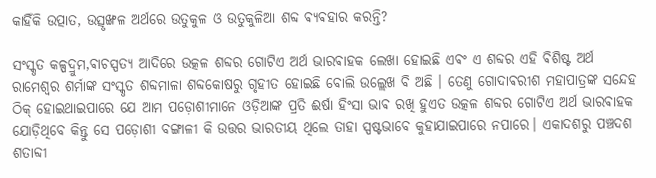କାହିଁକି ଉତ୍ପାତ, ଉତ୍ସୃଙ୍ଖଳ ଅର୍ଥରେ ଉତୁକୁଳ ଓ ଉତୁକୁଳିଆ ଶବ୍ଦ ଵ୍ୟଵହାର କରନ୍ତି?

ସଂସ୍କୃତ କଳ୍ପଦ୍ରୁମ,ଵାଚସ୍ପତ୍ୟ ଆଦିରେ ଉତ୍କଳ ଶବ୍ଦର ଗୋଟିଏ ଅର୍ଥ ଭାରଵାହକ ଲେଖା ହୋଇଛି ଏଵଂ ଏ ଶବ୍ଦର ଏହି ଵିଶିଷ୍ଟ ଅର୍ଥ ରାମେଶ୍ବର ଶର୍ମାଙ୍କ ସଂସ୍କୃତ ଶବ୍ଦମାଳା ଶବ୍ଦକୋଷରୁ ଗୃହୀତ ହୋଇଛି ବୋଲି ଉଲ୍ଲେଖ ବି ଅଛି । ତେଣୁ ଗୋଦାଵରୀଶ ମହାପାତ୍ରଙ୍କ ସନ୍ଦେହ ଠିକ୍ ହୋଇଥାଇପାରେ ଯେ ଆମ ପଡ଼ୋଶୀମାନେ ଓଡ଼ିଆଙ୍କ ପ୍ରତି ଈର୍ଷା ହିଂସା ଭାଵ ରଖି ହୁଏତ ଉତ୍କଳ ଶବ୍ଦର ଗୋଟିଏ ଅର୍ଥ ଭାରଵାହକ ଯୋଡ଼ିଥିବେ କିନ୍ତୁ ସେ ପଡ଼ୋଶୀ ବଙ୍ଗାଳୀ କି ଉତ୍ତର ଭାରତୀୟ ଥିଲେ ତାହା ସ୍ପଷ୍ଟଭାବେ କୁହାଯାଇପାରେ ନପାରେ। ଏକାଦଶରୁ ପଞ୍ଚଦଶ ଶତାବ୍ଦୀ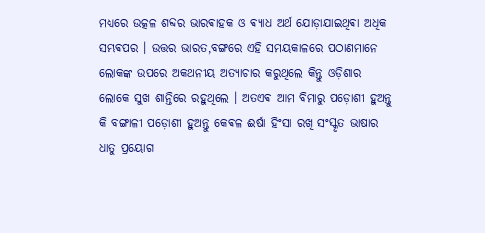ମଧ୍ୟରେ ଉତ୍କଳ ଶବ୍ଦର ଭାରଵାହକ ଓ ଵ୍ୟାଧ ଅର୍ଥ ଯୋଡ଼ାଯାଇଥିଵା ଅଧିକ ସମ୍ଭଵପର । ଉତ୍ତର ଭାରତ,ବଙ୍ଗରେ ଏହି ସମୟକାଳରେ ପଠାଣମାନେ ଲୋକଙ୍କ ଉପରେ ଅକଥନୀୟ ଅତ୍ୟାଚାର କରୁଥିଲେ କିନ୍ତୁ ଓଡ଼ିଶାର ଲୋକେ ସୁଖ ଶାନ୍ତିରେ ରହୁଥିଲେ । ଅତଏଵ ଆମ ବିମାରୁ ପଡ଼ୋଶୀ ହୁଅନ୍ତୁ କି ବଙ୍ଗାଳୀ ପଡ଼ୋଶୀ ହୁଅନ୍ତୁ କେଵଳ ଈର୍ଷା ହିଂସା ରଖି ସଂସ୍କୃତ ଭାଷାର ଧାତୁ ପ୍ରୟୋଗ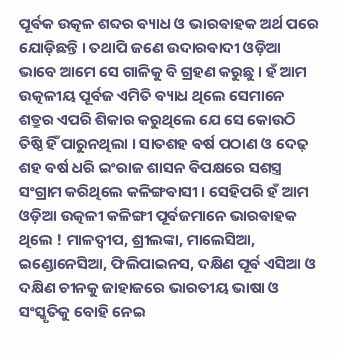ପୂର୍ଵକ ଉତ୍କଳ ଶବ୍ଦର ଵ୍ୟାଧ ଓ ଭାରଵାହକ ଅର୍ଥ ପରେ ଯୋଡ଼ିଛନ୍ତି । ତଥାପି ଜଣେ ଉଦାରଵାଦୀ ଓଡ଼ିଆ ଭାବେ ଆମେ ସେ ଗାଳିକୁ ବି ଗ୍ରହଣ କରୁଛୁ । ହଁ ଆମ ଉତ୍କଳୀୟ ପୂର୍ବଜ ଏମିତି ଵ୍ୟାଧ ଥିଲେ ସେମାନେ ଶତ୍ରୁର ଏପରି ଶିକାର କରୁଥିଲେ ଯେ ସେ କୋଉଠି ତିଷ୍ଠି ହିଁ ପାରୁନଥିଲା । ସାତଶହ ଵର୍ଷ ପଠାଣ ଓ ଦେଢ଼ ଶହ ଵର୍ଷ ଧରି ଇଂରାଜ ଶାସନ ଵିପକ୍ଷରେ ସଶସ୍ତ୍ର ସଂଗ୍ରାମ କରିଥିଲେ କଳିଙ୍ଗଵାସୀ । ସେହିପରି ହଁ ଆମ ଓଡ଼ିଆ ଉତ୍କଳୀ କଳିଙ୍ଗୀ ପୂର୍ଵଜମାନେ ଭାରଵାହକ ଥିଲେ ! ମାଳଦ୍ଵୀପ, ଶ୍ରୀଲଙ୍କା, ମାଲେସିଆ, ଇଣ୍ଡୋନେସିଆ, ଫିଲିପାଇନସ, ଦକ୍ଷିଣ ପୂର୍ଵ ଏସିଆ ଓ ଦକ୍ଷିଣ ଚୀନକୁ ଜାହାଜରେ ଭାରତୀୟ ଭାଷା ଓ ସଂସ୍କୃତିକୁ ବୋହି ନେଇ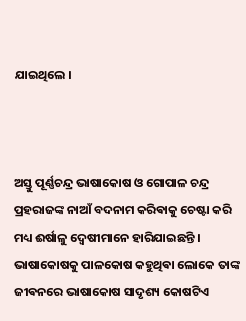ଯାଇଥିଲେ ‌।



ଅସ୍ତୁ ପୂର୍ଣ୍ଣଚନ୍ଦ୍ର ଭାଷାକୋଷ ଓ ଗୋପାଳ ଚନ୍ଦ୍ର ପ୍ରହରାଜଙ୍କ ନାଆଁ ବଦନାମ କରିଵାକୁ ଚେଷ୍ଟା କରି ମଧ୍ୟ ଈର୍ଷାଳୁ ଦ୍ଵେଷୀମାନେ ହାରିଯାଇଛନ୍ତି । ଭାଷାକୋଷକୁ ପାଳକୋଷ କହୁଥିଵା ଲୋକେ ତାଙ୍କ ଜୀଵନରେ ଭାଷାକୋଷ ସାଦୃଶ୍ୟ କୋଷଟିଏ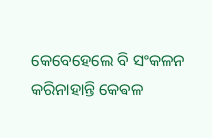କେବେହେଲେ ବି ସଂକଳନ କରିନାହାନ୍ତି କେଵଳ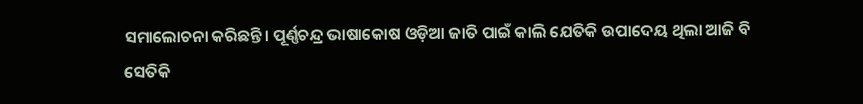ସମାଲୋଚନା କରିଛନ୍ତି। ପୂର୍ଣ୍ଣଚନ୍ଦ୍ର ଭାଷାକୋଷ ଓଡ଼ିଆ ଜାତି ପାଇଁ କାଲି ଯେତିକି ଉପାଦେୟ ଥିଲା ଆଜି ବି ସେତିକି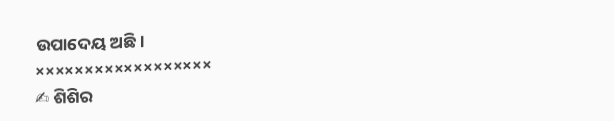ଉପାଦେୟ ଅଛି ‌।
××××××××××××××××××
✍ ଶିଶିର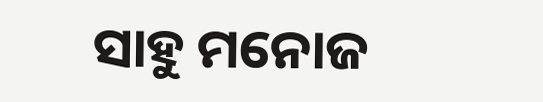ସାହୁ ମନୋଜ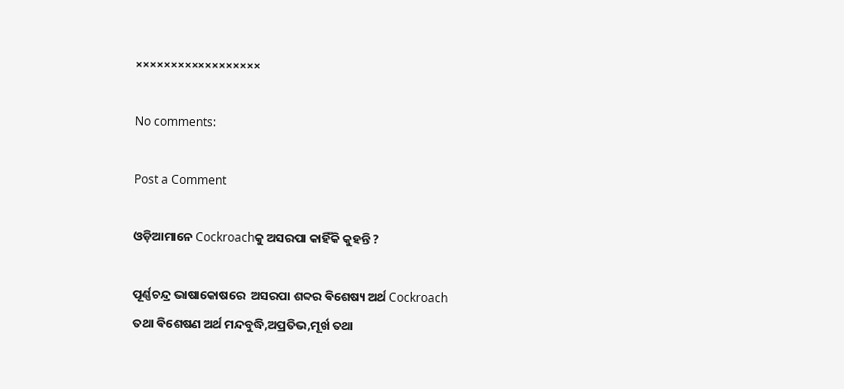××××××××××××××××××

No comments:

Post a Comment

ଓଡ଼ିଆମାନେ Cockroachକୁ ଅସରପା କାହିଁକି କୁହନ୍ତି ?

ପୂର୍ଣ୍ଣଚନ୍ଦ୍ର ଭାଷାକୋଷରେ  ଅସରପା ଶବ୍ଦର ଵିଶେଷ୍ୟ ଅର୍ଥ Cockroach ତଥା ଵିଶେଷଣ ଅର୍ଥ ମନ୍ଦବୁଦ୍ଧି,ଅପ୍ରତିଭ,ମୂର୍ଖ ତଥା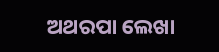ଅଥରପା ଲେଖା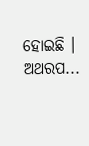ହୋଇଛି । ଅଥରପ...